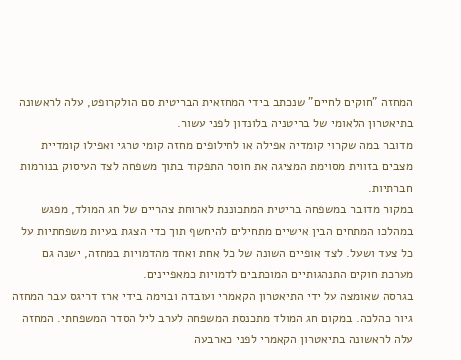המחזה "חוקים לחיים" שנכתב בידי המחזאית הבריטית סם הולקרופט, עלה לראשונה בתיאטרון הלאומי של בריטניה בלונדון לפני עשור.
מדובר במה שקרוי קומדיה אפילה או לחילופים מחזה קומי טרגי ואפילו קומדיית מצבים בזווית מסוימת המציגה את חוסר התפקוד בתוך משפחה לצד העיסוק בנורמות חברתיות.
במקור מדובר במשפחה בריטית המתכוננת לארוחת צהריים של חג המולד, מפגש במהלכו המתחים הבין אישיים מתחילים להיחשף תוך כדי הצגת בעיות משפחתיות על כל צעד ושעל. לצד אופיים השונה של כל אחת ואחד מהדמויות במחזה, ישנה גם מערכת חוקים התנהגותיים המוכתבים לדמויות כמאפיינים.
בגרסה שאומצה על ידי התיאטרון הקאמרי ועובדה ובוימה בידי ארז דריגס עבר המחזה גיור כהלכה. במקום חג המולד מתכנסת המשפחה לערב ליל הסדר המשפחתי. המחזה עלה לראשונה בתיאטרון הקאמרי לפני כארבעה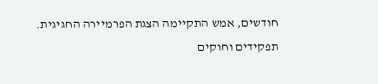חודשים, אמש התקיימה הצגת הפרמיירה החגיגית.
תפקידים וחוקים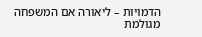הדמויות – ליאורה אם המשפחה מגולמת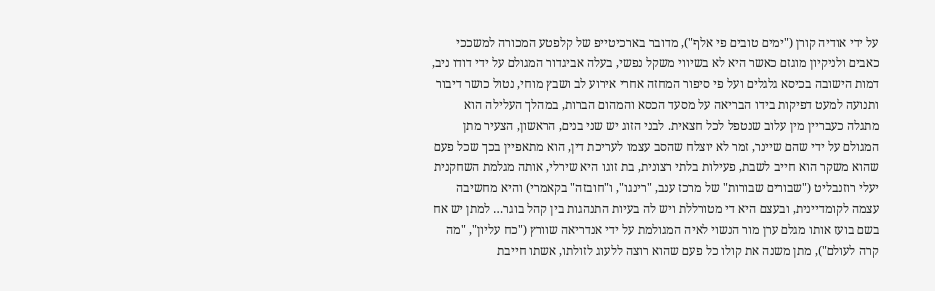על ידי אודיה קורן ("ימים טובים פי אלף"), מדובר בארכיטייפ של קלפטע המכורה למשככי כאבים ולניקיון מוגזם כאשר היא לא בשיווי משקל נפשי, בעלה אביגדור המגולם על ידי דודו ניב, דמות הישובה בכיסא גלגלים ועל פי סיפור המחזה אחרי אירוע לב ושבץ מוחי, נטול כושר דיבור ותנועה למעט דפיקות בידו הבריאה על מסעד הכסא והמהום הברות, במהלך העלילה הוא מתגלה כעבריין מין עלוב שנטפל לכל חצאית. לבני הזוג יש שני בנים, הראשון, הצעיר מתן המגולם על ידי שהם שיינר, זמר לא יוצלח שהסב עצמו לעריכת דין, הוא מתאפיין בכך שכל פעם שהוא משקר הוא חייב לשבת, פעילות בלתי רצונית, בת זוגו היא שירלי, אותה מגלמת השחקנית יעלי רוזנבליט ("שבורים שבורות" של מרכז ענב, "רינגו", ו"חובזה" בקאמרי) והיא מחשיבה עצמה לקומדיינית, ובעצם היא די מטורללת ויש לה בעיות התנהגות בין קהל בוגר… למתן יש אח בשם בועז אותו מגלם ערן מור הנשוי לאיה המגולמת על ידי אנדריאה שוורץ ("כח עליון", "מה קרה לעולם"), מתן משנה את קולו כל פעם שהוא רוצה ללעוג לזולתו, אשתו חייבת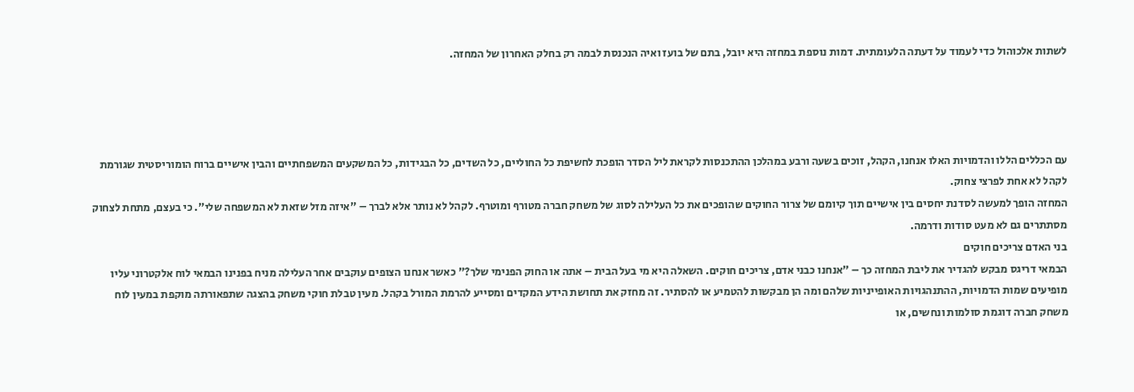לשתות אלכוהול כדי לעמוד על דעתה הלעומתית. דמות נוספת במחזה היא יובל, בתם של בועז ואיה הנכנסת לבמה רק בחלק האחרון של המחזה.




עם הכללים הללו והדמויות האלו אנחנו, הקהל, זוכים בשעה ורבע במהלכן ההתכנסות לקראת ליל הסדר הופכת לחשיפת כל החוליים, כל השדים, כל הבגידות, כל המשקעים המשפחתיים והבין אישיים ברוח הומוריסטית שגורמת לקהל לא אחת לפרצי צחוק.
המחזה הופך למעשה לסדנת יחסים בין אישיים תוך קיומם של צרור החוקים שהופכים את כל העלילה לסוג של משחק חברה מטורף ומוטרף. לקהל לא נותר אלא לברך – "איזה מזל שזאת לא המשפחה שלי". כי בעצם, מתחת לצחוק מסתתרים גם לא מעט סודות ודרמה.
בני האדם צריכים חוקים
הבמאי דריגס מבקש להגדיר את ליבת המחזה כך – "אנחנו כבני אדם, צריכים חוקים. השאלה היא מי בעל הבית – אתה או החוק הפנימי שלך?" כאשר אנחנו הצופים עוקבים אחר העלילה מניח בפנינו הבמאי לוח אלקטרוני עליו מופיעים שמות הדמויות, ההתנהגויות האופייניות שלהם ומה הן מבקשות להטמיע או להסתיר. זה מחזק את תחושת הידע המקדים ומסייע להרמת המורל בקהל. מעין טבלת חוקי משחק בהצגה שתפאורתה מוקפת במעין לוח משחק חברה דוגמת סולמות ונחשים, או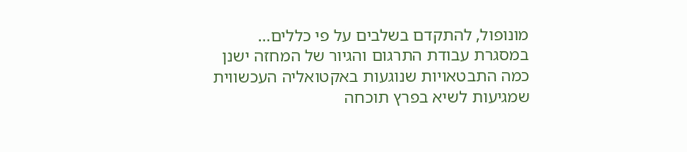מונופול, להתקדם בשלבים על פי כללים…
במסגרת עבודת התרגום והגיור של המחזה ישנן כמה התבטאויות שנוגעות באקטואליה העכשווית שמגיעות לשיא בפרץ תוכחה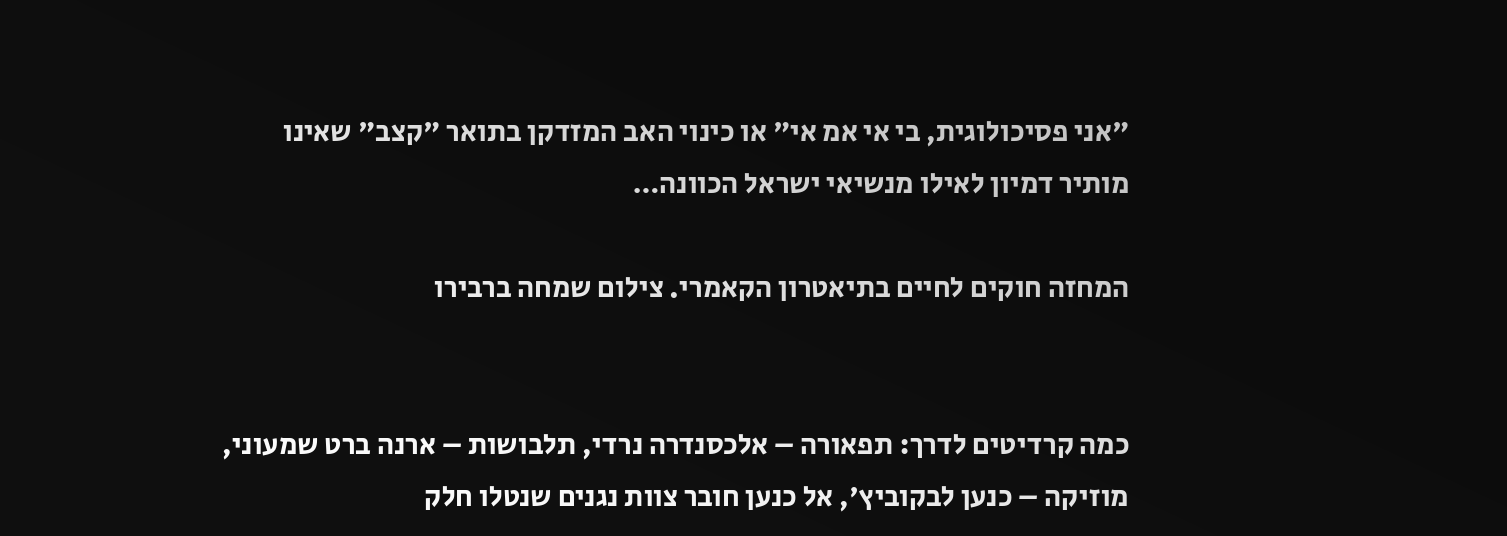"אני פסיכולוגית, בי אי אמ אי" או כינוי האב המזדקן בתואר "קצב" שאינו מותיר דמיון לאילו מנשיאי ישראל הכוונה…

המחזה חוקים לחיים בתיאטרון הקאמרי. צילום שמחה ברבירו


כמה קרדיטים לדרך: תפאורה – אלכסנדרה נרדי, תלבושות – ארנה ברט שמעוני, מוזיקה – כנען לבקוביץ', אל כנען חובר צוות נגנים שנטלו חלק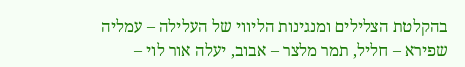בהקלטת הצלילים ומנגינות הליווי של העלילה – עמליה שפירא – חליל, תמר מלצר – אבוב, יעלה אור לוי –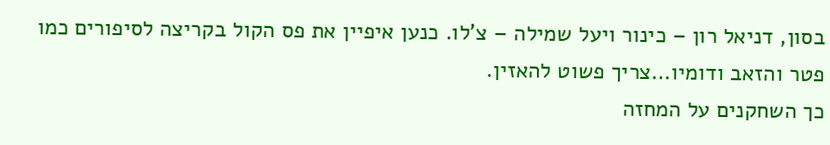בסון, דניאל רון – כינור ויעל שמילה – צ'לו. כנען איפיין את פס הקול בקריצה לסיפורים כמו פטר והזאב ודומיו…צריך פשוט להאזין.
כך השחקנים על המחזה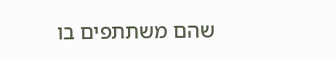שהם משתתפים בו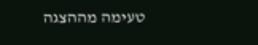טעימה מההצגה